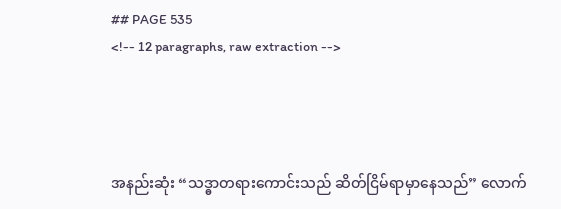## PAGE 535
<!-- 12 paragraphs, raw extraction -->




အနည်းဆုံး “သဒ္ဓာတရားကောင်းသည် ဆိတ်ငြိမ်ရာမှာနေသည်” လောက်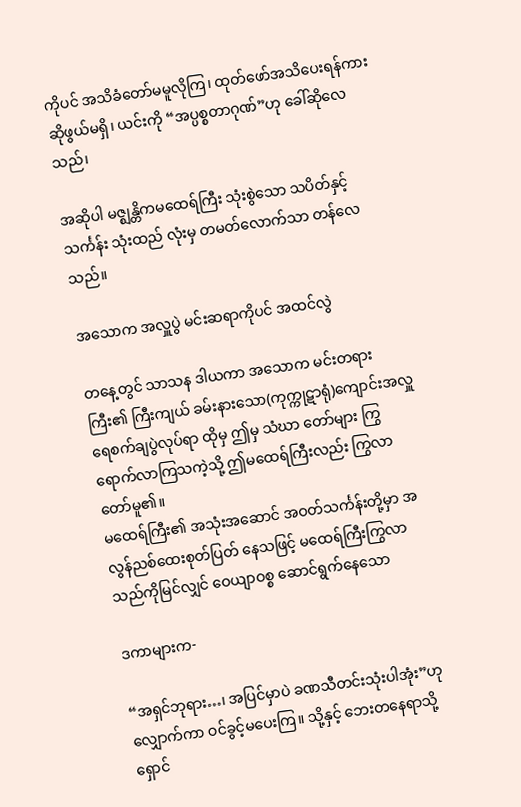ကိုပင် အသိခံတော်မမူလိုကြ၊ ထုတ်ဖော်အသိပေးရန်ကား ဆိုဖွယ်မရှိ၊ ယင်းကို “အပ္ပစ္စတာဂုဏ်”ဟု ခေါ်ဆိုလေသည်၊

အဆိုပါ မဇ္ဈန္တိကမထေရ်ကြီး သုံးစွဲသော သပိတ်နှင့် သင်္ကန်း သုံးထည် လုံးမှ တမတ်လောက်သာ တန်လေသည်။

အသောက အလှူပွဲ မင်းဆရာကိုပင် အထင်လွဲ

တနေ့တွင် သာသန ဒါယကာ အသောက မင်းတရားကြီး၏ ကြီးကျယ် ခမ်းနားသော(ကုက္ကုဋာရုံ)ကျောင်းအလှူ ရေစက်ချပွဲလုပ်ရာ ထိုမှ ဤမှ သံဃာ တော်များ ကြွရောက်လာကြသကဲ့သို့ ဤမထေရ်ကြီးလည်း ကြွလာတော်မူ၏။
မထေရ်ကြီး၏ အသုံးအဆောင် အဝတ်သင်္ကန်းတို့မှာ အလွန်ညစ်ထေးစုတ်ပြတ် နေသဖြင့် မထေရ်ကြီးကြွလာသည်ကိုမြင်လျှင် ဝေယျာဝစ္စ ဆောင်ရွက်နေသော

ဒကာများက-

“အရှင်ဘုရား…၊ အပြင်မှာပဲ ခဏသီတင်းသုံးပါအုံး”ဟု လျှောက်ကာ ဝင်ခွင့်မပေးကြ။ သို့နှင့် ဘေးတနေရာသို့ ရှောင်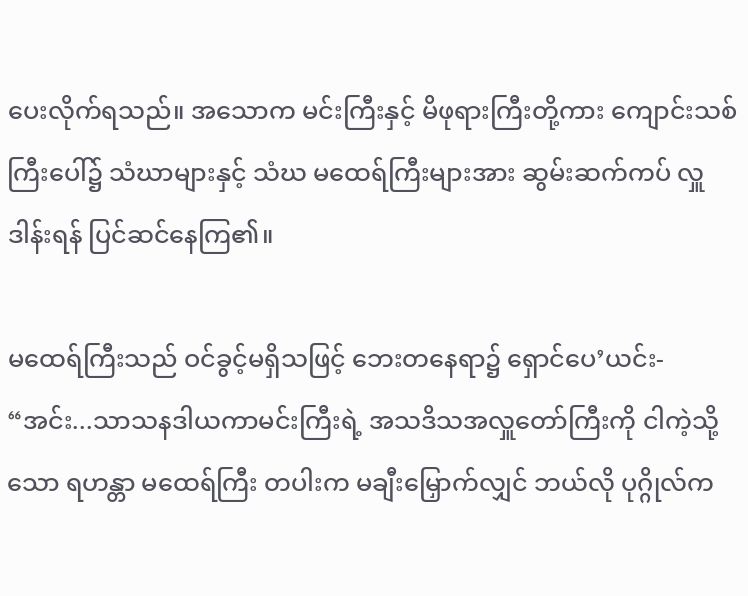ပေးလိုက်ရသည်။ အသောက မင်းကြီးနှင့် မိဖုရားကြီးတို့ကား ကျောင်းသစ်ကြီးပေါ်၌ သံဃာများနှင့် သံဃ မထေရ်ကြီးများအား ဆွမ်းဆက်ကပ် လှူဒါန်းရန် ပြင်ဆင်နေကြ၏။

မထေရ်ကြီးသည် ဝင်ခွင့်မရှိသဖြင့် ဘေးတနေရာ၌ ရှောင်ပေ’ယင်း- “အင်း...သာသနဒါယကာမင်းကြီးရဲ့ အသဒိသအလှူတော်ကြီးကို ငါကဲ့သို့ သော ရဟန္တာ မထေရ်ကြီး တပါးက မချီးမြှောက်လျှင် ဘယ်လို ပုဂ္ဂိုလ်က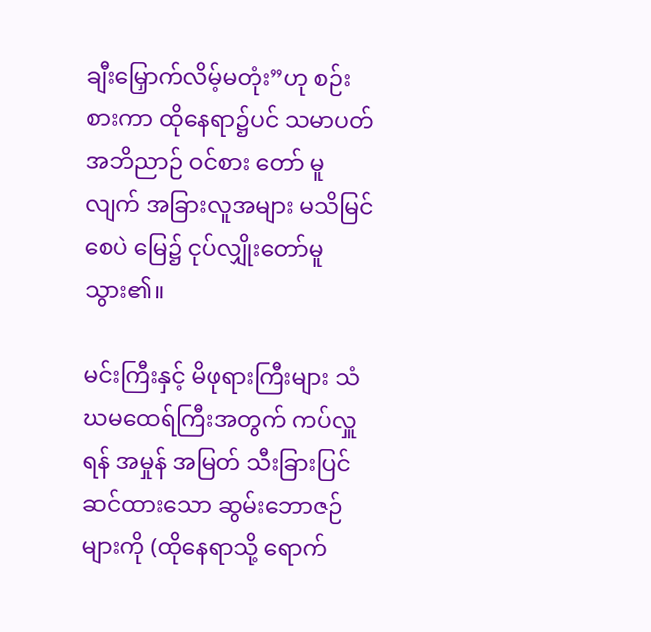ချီးမြှောက်လိမ့်မတုံး”ဟု စဉ်းစားကာ ထိုနေရာ၌ပင် သမာပတ်အဘိညာဉ် ဝင်စား တော် မူလျက် အခြားလူအများ မသိမြင်စေပဲ မြေ၌ ငုပ်လျှိုးတော်မူသွား၏။

မင်းကြီးနှင့် မိဖုရားကြီးများ သံဃမထေရ်ကြီးအတွက် ကပ်လှူရန် အမှုန် အမြတ် သီးခြားပြင်ဆင်ထားသော ဆွမ်းဘောဇဉ်များကို (ထိုနေရာသို့ ရောက်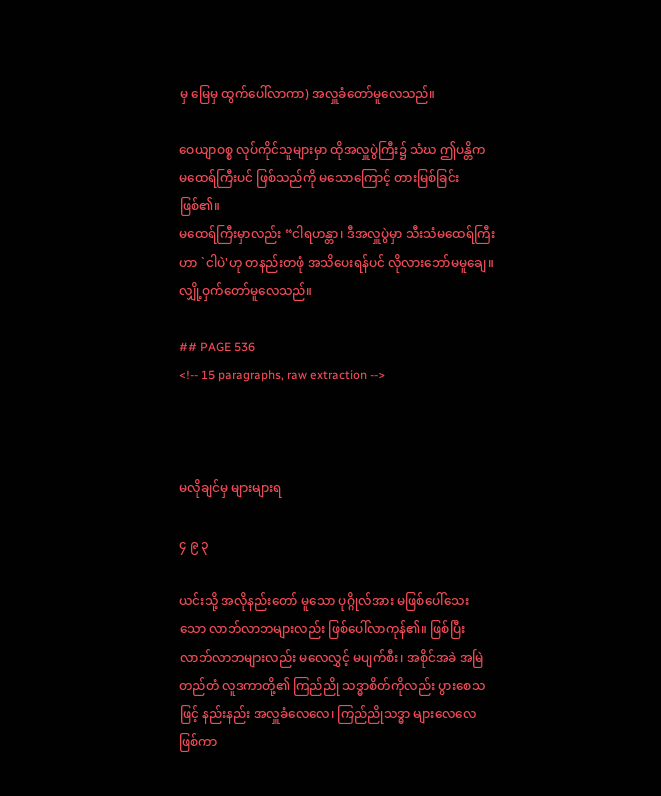မှ မြေမှ ထွက်ပေါ်လာကာ) အလှူခံတော်မူလေသည်။

ဝေယျာဝစ္စ လုပ်ကိုင်သူများမှာ ထိုအလှူပွဲကြီး၌ သံဃ ဤပန္တိက မထေရ်ကြီးပင် ဖြစ်သည်ကို မသောကြောင့် တားမြစ်ခြင်းဖြစ်၏။
မထေရ်ကြီးမှာလည်း “ငါရဟန္တာ၊ ဒီအလှူပွဲမှာ သီးသံမထေရ်ကြီးဟာ `ငါပဲ'ဟု တနည်းတဖုံ အသိပေးရန်ပင် လိုလားဘော်မမူချေ။ လျှို့ဝှက်တော်မူလေသည်။

## PAGE 536
<!-- 15 paragraphs, raw extraction -->



မလိုချင်မှ များများရ

၄ ၉ ၃

ယင်းသို့ အလိုနည်းတော် မူသော ပုဂ္ဂိုလ်အား မဖြစ်ပေါ်သေးသော လာဘ်လာဘများလည်း ဖြစ်ပေါ်လာကုန်၏။ ဖြစ်ပြီး လာဘ်လာဘများလည်း မလေလွှင့် မပျက်စီး၊ အစိုင်အခဲ အမြဲတည်တံ လူဒကာတို့၏ ကြည်ညို သဒ္ဓာစိတ်ကိုလည်း ပွားစေသဖြင့် နည်းနည်း အလှူခံလေလေ၊ ကြည်ညိုသဒ္ဓာ များလေလေဖြစ်ကာ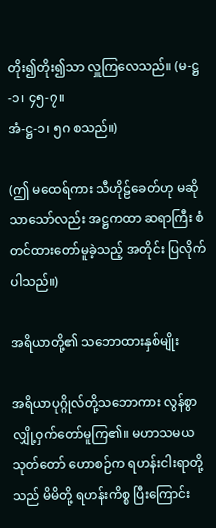တိုး၍တိုး၍သာ လှူကြလေသည်။ (မ-ဋ္ဌ-၁၊ ၄၅-၇။
အံ-ဋ္ဌ-၁၊ ၅ဂ စသည်။)

(ဤ မထေရ်ကား သီဟိုဠ်ခေတ်ဟု မဆိုသာသော်လည်း အဋ္ဌကထာ ဆရာကြီး စံတင်ထားတော်မူခဲ့သည့် အတိုင်း ပြလိုက်ပါသည်။)

အရိယာတို့၏ သဘောထားနှစ်မျိုး

အရိယာပုဂ္ဂိုလ်တို့သဘောကား လွန်စွာလျှို့ဝှက်တော်မူကြ၏။ မဟာသမယ သုတ်တော် ဟောစဉ်က ရဟန်းငါးရာတို့သည် မိမိတို့ ရဟန်းကိစ္စ ပြီးကြောင်း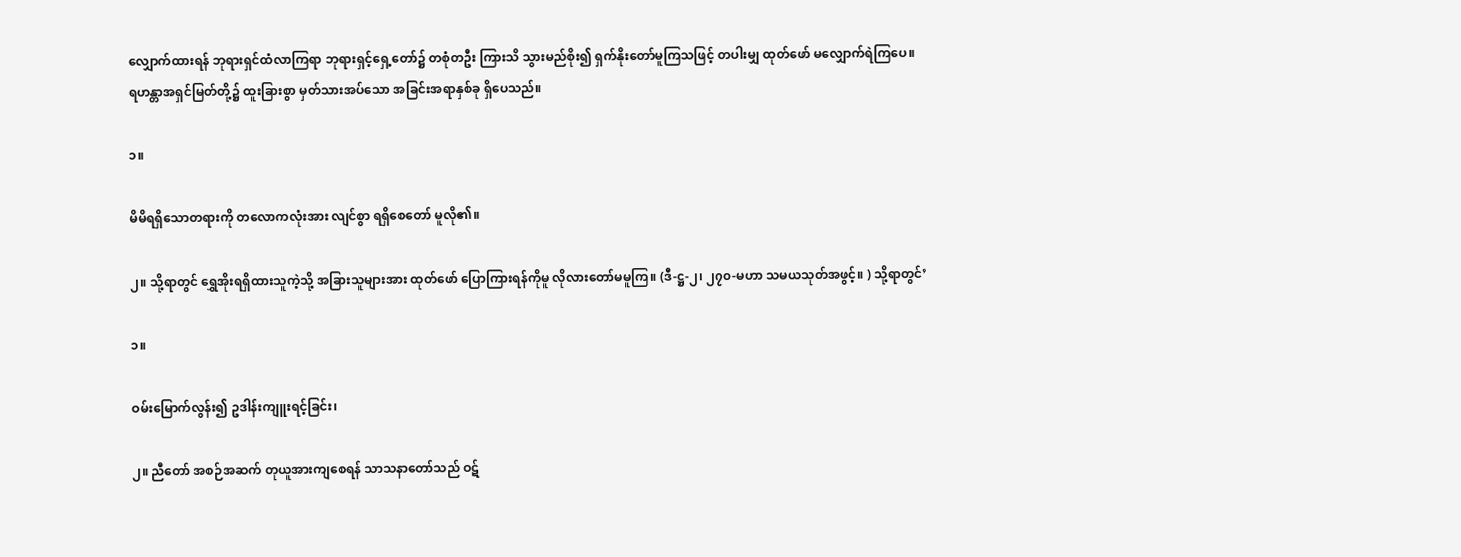လျှောက်ထားရန် ဘုရားရှင်ထံလာကြရာ ဘုရားရှင့်ရှေ့တော်၌ တစုံတဦး ကြားသိ သွားမည်စိုး၍ ရှက်နိုးတော်မူကြသဖြင့် တပါးမျှ ထုတ်ဖော် မလျှောက်ရဲကြပေ။
ရဟန္တာအရှင်မြတ်တို့၌ ထူးခြားစွာ မှတ်သားအပ်သော အခြင်းအရာနှစ်ခု ရှိပေသည်။

၁။

မိမိရရှိသောတရားကို တလောကလုံးအား လျင်စွာ ရရှိစေတော် မူလို၏။

၂။ သို့ရာတွင် ရွှေအိုးရရှိထားသူကဲ့သို့ အခြားသူများအား ထုတ်ဖော် ပြောကြားရန်ကိုမူ လိုလားတော်မမူကြ။ (ဒီ-ဋ္ဌ-၂၊ ၂၇၀-မဟာ သမယသုတ်အဖွင့်။ ) သို့ရာတွင်’

၁။

ဝမ်းမြောက်လွန်း၍ ဥဒါန်းကျူးရင့်ခြင်း၊

၂။ ညီတော် အစဉ်အဆက် တုယူအားကျစေရန် သာသနာတော်သည် ဝဋ်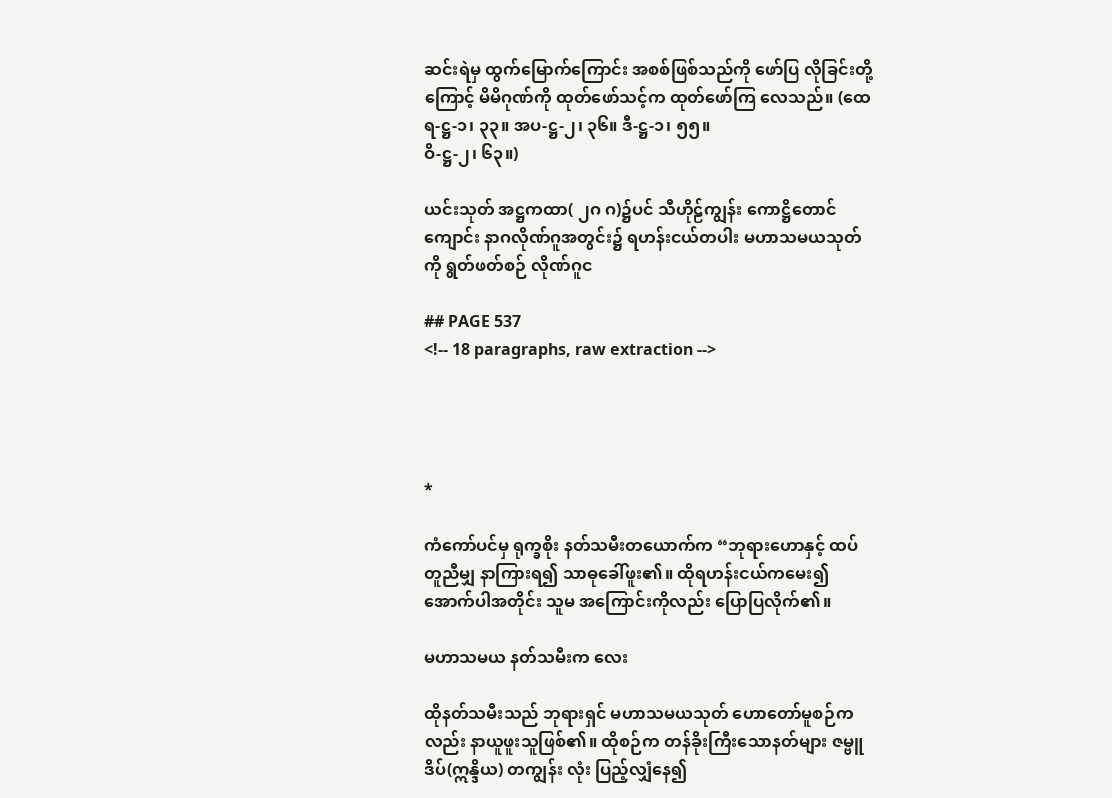ဆင်းရဲမှ ထွက်မြောက်ကြောင်း အစစ်ဖြစ်သည်ကို ဖော်ပြ လိုခြင်းတို့ကြောင့် မိမိဂုဏ်ကို ထုတ်ဖော်သင့်က ထုတ်ဖော်ကြ လေသည်။ (ထေရ-ဋ္ဌ-၁၊ ၃၃။ အပ-ဋ္ဌ-၂၊ ၃၆။ ဒီ-ဋ္ဌ-၁၊ ၅၅။
ဝိ-ဋ္ဌ-၂၊ ၆၃။)

ယင်းသုတ် အဋ္ဌကထာ( ၂ဂ ဂ)၌ပင် သီဟိုဠ်ကျွန်း ကောဋ္ဌိတောင်ကျောင်း နာဂလိုဏ်ဂူအတွင်း၌ ရဟန်းငယ်တပါး မဟာသမယသုတ်ကို ရွတ်ဖတ်စဉ် လိုဏ်ဂူင

## PAGE 537
<!-- 18 paragraphs, raw extraction -->




*

ကံကော်ပင်မှ ရုက္ခစိုး နတ်သမီးတယောက်က “ဘုရားဟောနှင့် ထပ်တူညီမျှ နာကြားရ၍ သာဓုခေါ်ဖူး၏။ ထိုရဟန်းငယ်ကမေး၍ အောက်ပါအတိုင်း သူမ အကြောင်းကိုလည်း ပြောပြလိုက်၏။

မဟာသမယ နတ်သမီးက လေး

ထိုနတ်သမီးသည် ဘုရားရှင် မဟာသမယသုတ် ဟောတော်မူစဉ်ကလည်း နာယူဖူးသူဖြစ်၏။ ထိုစဉ်က တန်ခိုးကြီးသောနတ်များ ဇမ္ဗူဒိပ်(ဣန္ဒိယ) တကျွန်း လုံး ပြည့်လျှံနေ၍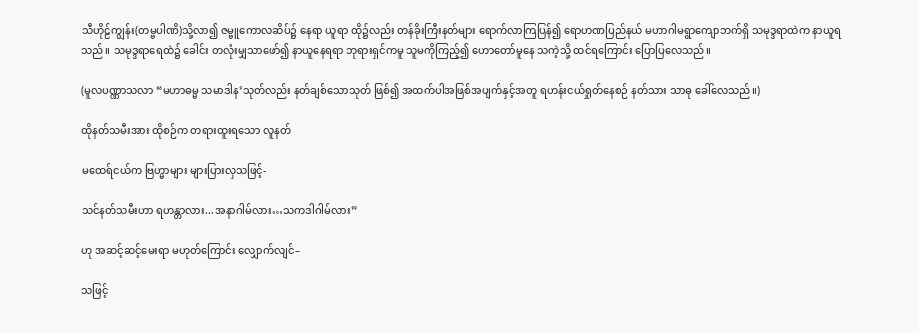သီဟိုဠ်ကျွန်း(တမ္ဗပါဏိ)သို့လာ၍ ဇမ္ဗူကောလဆိပ်၌ နေရာ ယူရာ ထို၌လည်း တန်ခိုးကြီးနတ်များ ရောက်လာကြပြန်၍ ရောဟဏပြည်နယ် မဟာဂါမရွာကျောဘက်ရှိ သမုဒ္ဒရာထဲက နာယူရသည်။ သမုဒ္ဒရာရေထဲ၌ ခေါင်း တလုံးမျှသာဖော်၍ နာယူနေရရာ ဘုရားရှင်ကမူ သူမကိုကြည့်၍ ဟောတော်မူနေ သကဲ့သို့ ထင်ရကြောင်း ပြောပြလေသည်။

(မူလပဏ္ဏာသလာ “မဟာဓမ္မ သမာဒါန’သုတ်လည်း နတ်ချစ်သောသုတ် ဖြစ်၍ အထက်ပါအဖြစ်အပျက်နှင့်အတူ ရဟန်းငယ်ရှုတ်နေစဉ် နတ်သား သာဓု ခေါ်လေသည်။)

ထိုနတ်သမီးအား ထိုစဉ်က တရားထူးရသော လူနတ်

မထေရ်ငယ်က ဗြဟ္မာများ များပြားလှသဖြင့်-

သင်နတ်သမီးဟာ ရဟန္တာလား...အနာဂါမ်လား…သကဒါဂါမ်လား”

ဟု အဆင့်ဆင့်မေးရာ မဟုတ်ကြောင်း လျှောက်လျင်–

သဖြင့်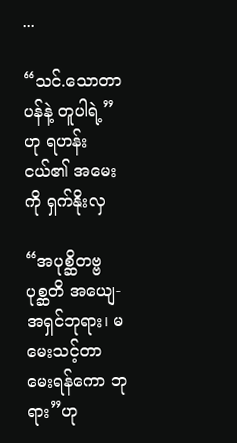...

“သင်.သောတာပန်နဲ့ တူပါရဲ့”ဟု ရဟန်းငယ်၏ အမေးကို ရှက်နိုးလှ

“အပုစ္ဆိတဗ္ဗ ပုစ္ဆတိ အယျေ-အရှင်ဘုရား၊ မမေးသင့်တာ မေးရန်ကော ဘုရား”ဟု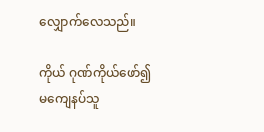လျှောက်လေသည်။

ကိုယ် ဂုဏ်ကိုယ်ဖော်၍ မကျေနပ်သူ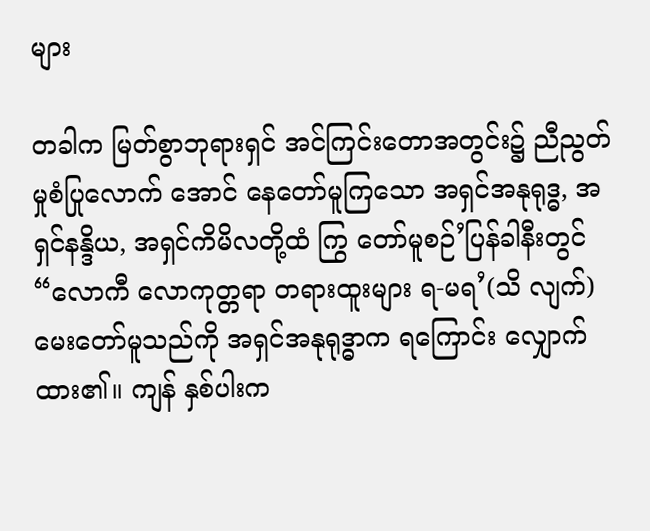များ

တခါက မြတ်စွာဘုရားရှင် အင်ကြင်းတောအတွင်း၌ ညီညွတ်မှုစံပြုလောက် အောင် နေတော်မူကြသော အရှင်အနုရုဒ္ဓ, အရှင်နန္ဒိယ, အရှင်ကိမိလတို့ထံ ကြွ တော်မူစဉ်’ပြန်ခါနီးတွင် “လောကီ လောကုတ္တရာ တရားထူးများ ရ-မရ’(သိ လျက်) မေးတော်မူသည်ကို အရှင်အနုရုဒ္ဓာက ရကြောင်း လျှောက်ထား၏။ ကျန် နှစ်ပါးက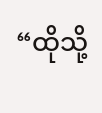“ထိုသို့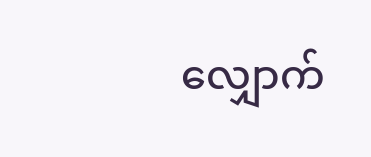လျှောက်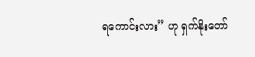ရကောင်းလား” ဟု ရှက်နိုးတော်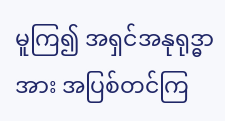မူကြ၍ အရှင်အနုရုဒ္ဓာ အား အပြစ်တင်ကြ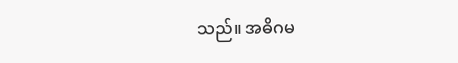သည်။ အဓိဂမ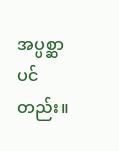အပ္ပစ္ဆာပင်တည်း။